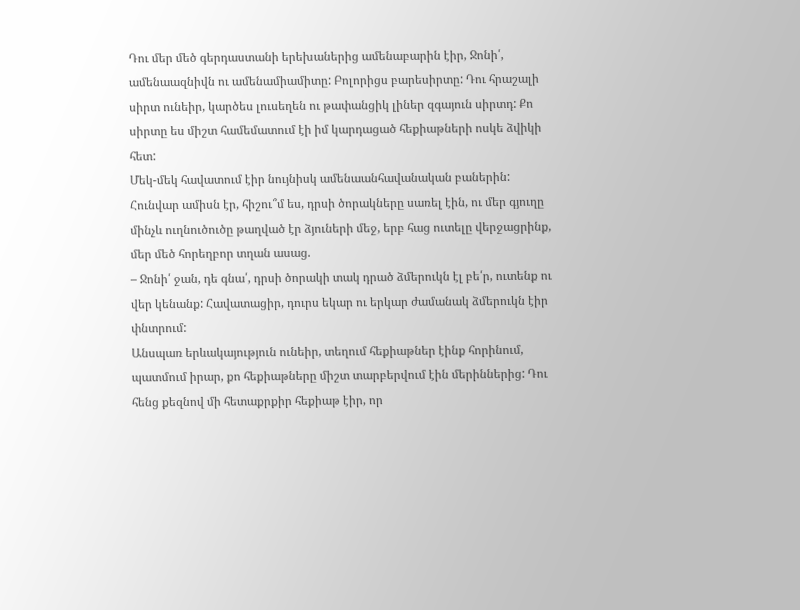Դու մեր մեծ գերդաստանի երեխաներից ամենաբարին էիր, Ջոնի՛, ամենաազնիվն ու ամենամիամիտը: Բոլորիցս բարեսիրտը: Դու հրաշալի սիրտ ունեիր, կարծես լուսեղեն ու թափանցիկ լիներ զգայուն սիրտդ: Քո սիրտը ես միշտ համեմատում էի իմ կարդացած հեքիաթների ոսկե ձվիկի հետ:
Մեկ-մեկ հավատում էիր նույնիսկ ամենաանհավանական բաներին:
Հունվար ամիսն էր, հիշու՞մ ես, դրսի ծորակները սառել էին, ու մեր գյուղը մինչև ուղնուծուծը թաղված էր ձյուների մեջ, երբ հաց ուտելը վերջացրինք, մեր մեծ հորեղբոր տղան ասաց.
– Ջոնի՛ ջան, դե գնա՛, դրսի ծորակի տակ դրած ձմերուկն էլ բե՛ր, ուտենք ու վեր կենանք: Հավատացիր, դուրս եկար ու երկար ժամանակ ձմերուկն էիր փնտրում:
Անսպառ երևակայություն ունեիր, տեղում հեքիաթներ էինք հորինում, պատմում իրար, քո հեքիաթները միշտ տարբերվում էին մերիններից: Դու հենց քեզնով մի հետաքրքիր հեքիաթ էիր, որ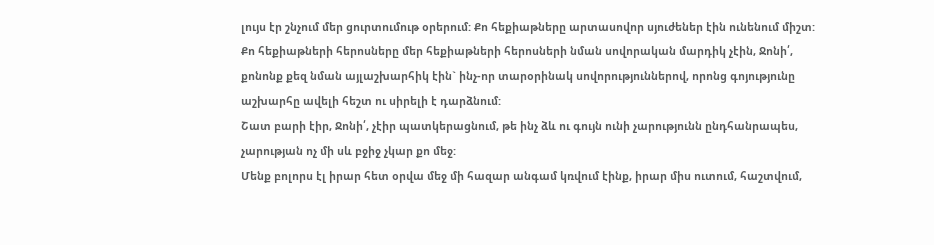լույս էր շնչում մեր ցուրտումութ օրերում: Քո հեքիաթները արտասովոր սյուժեներ էին ունենում միշտ: Քո հեքիաթների հերոսները մեր հեքիաթների հերոսների նման սովորական մարդիկ չէին, Ջոնի՛, քոնոնք քեզ նման այլաշխարհիկ էին` ինչ-որ տարօրինակ սովորություններով, որոնց գոյությունը աշխարհը ավելի հեշտ ու սիրելի է դարձնում:
Շատ բարի էիր, Ջոնի՛, չէիր պատկերացնում, թե ինչ ձև ու գույն ունի չարությունն ընդհանրապես, չարության ոչ մի սև բջիջ չկար քո մեջ:
Մենք բոլորս էլ իրար հետ օրվա մեջ մի հազար անգամ կռվում էինք, իրար միս ուտում, հաշտվում,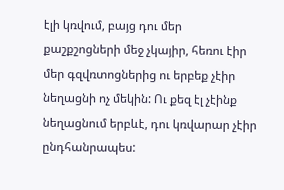էլի կռվում, բայց դու մեր քաշքշոցների մեջ չկայիր, հեռու էիր մեր գզվռտոցներից ու երբեք չէիր նեղացնի ոչ մեկին: Ու քեզ էլ չէինք նեղացնում երբևէ, դու կռվարար չէիր ընդհանրապես: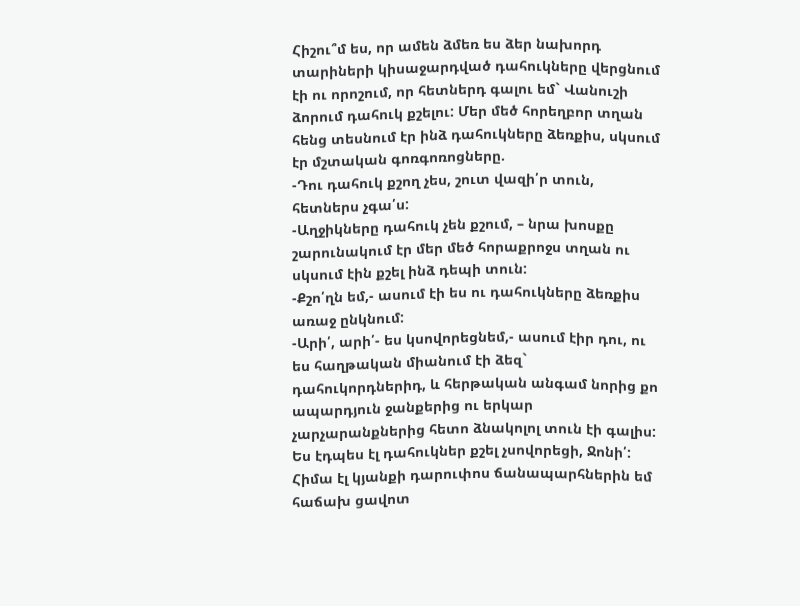Հիշու՞մ ես, որ ամեն ձմեռ ես ձեր նախորդ տարիների կիսաջարդված դահուկները վերցնում էի ու որոշում, որ հետներդ գալու եմ` Վանուշի ձորում դահուկ քշելու: Մեր մեծ հորեղբոր տղան հենց տեսնում էր ինձ դահուկները ձեռքիս, սկսում էր մշտական գոռգոռոցները.
-Դու դահուկ քշող չես, շուտ վազի՛ր տուն, հետներս չգա՛ս:
-Աղջիկները դահուկ չեն քշում, – նրա խոսքը շարունակում էր մեր մեծ հորաքրոջս տղան ու սկսում էին քշել ինձ դեպի տուն:
-Քշո՛ղն եմ,- ասում էի ես ու դահուկները ձեռքիս առաջ ընկնում:
-Արի՛, արի՛- ես կսովորեցնեմ,- ասում էիր դու, ու ես հաղթական միանում էի ձեզ` դահուկորդներիդ, և հերթական անգամ նորից քո ապարդյուն ջանքերից ու երկար չարչարանքներից հետո ձնակոլոլ տուն էի գալիս: Ես էդպես էլ դահուկներ քշել չսովորեցի, Ջոնի՛:
Հիմա էլ կյանքի դարուփոս ճանապարհներին եմ հաճախ ցավոտ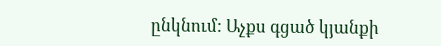ընկնում: Աչքս գցած կյանքի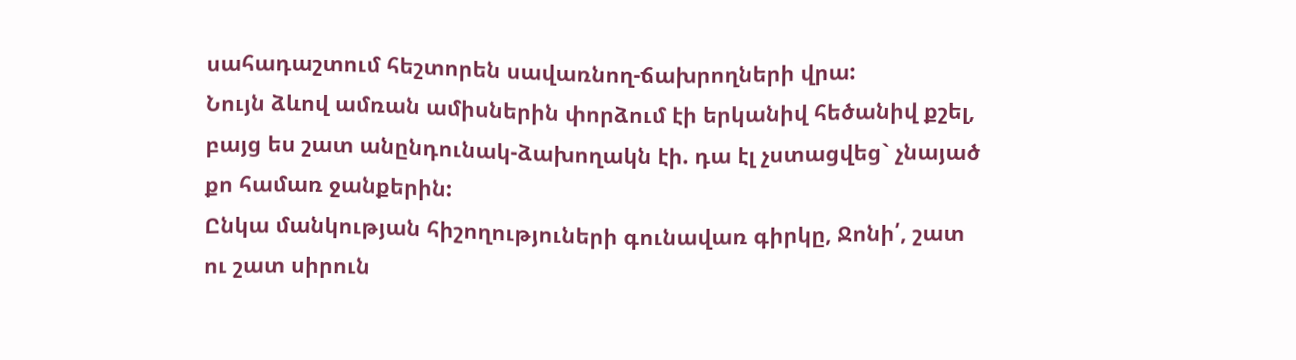սահադաշտում հեշտորեն սավառնող-ճախրողների վրա:
Նույն ձևով ամռան ամիսներին փորձում էի երկանիվ հեծանիվ քշել, բայց ես շատ անընդունակ-ձախողակն էի. դա էլ չստացվեց` չնայած քո համառ ջանքերին:
Ընկա մանկության հիշողություների գունավառ գիրկը, Ջոնի՛, շատ ու շատ սիրուն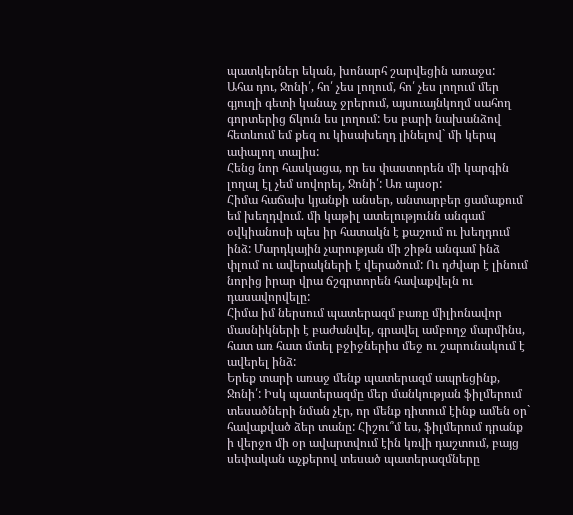պատկերներ եկան, խոնարհ շարվեցին առաջս:
Ահա դու, Ջոնի՛, հո՛ չես լողում, հո՛ չես լողում մեր գյուղի գետի կանաչ ջրերում, այսուայնկողմ սահող գորտերից ճկուն ես լողում: Ես բարի նախանձով հետևում եմ քեզ ու կիսախեղդ լինելով` մի կերպ ափալող տալիս:
Հենց նոր հասկացա, որ ես փաստորեն մի կարգին լողալ էլ չեմ սովորել, Ջոնի՛: Առ այսօր:
Հիմա հաճախ կյանքի անսեր, անտարբեր ցամաքում եմ խեղդվում. մի կաթիլ ատելությունն անգամ օվկիանոսի պես իր հատակն է քաշում ու խեղդում ինձ: Մարդկային չարության մի շիթն անգամ ինձ փլում ու ավերակների է վերածում: Ու դժվար է լինում նորից իրար վրա ճշգրտորեն հավաքվելն ու դասավորվելը:
Հիմա իմ ներսում պատերազմ բառը միլիոնավոր մասնիկների է բաժանվել, գրավել ամբողջ մարմինս, հատ առ հատ մտել բջիջներիս մեջ ու շարունակում է ավերել ինձ:
Երեք տարի առաջ մենք պատերազմ ապրեցինք, Ջոնի՛: Իսկ պատերազմը մեր մանկության ֆիլմերում տեսածների նման չէր, որ մենք դիտում էինք ամեն օր` հավաքված ձեր տանը: Հիշու՞մ ես, ֆիլմերում դրանք ի վերջո մի օր ավարտվում էին կռվի դաշտում, բայց սեփական աչքերով տեսած պատերազմները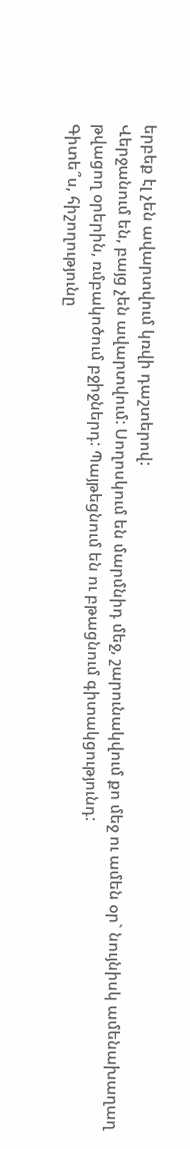երբեք էլ չեն ավարտվում կռվի դաշտերով:
Վերջանում են, բայց չեն ավարտվում: Սողոսկում են մարմնիդ մեջ, շարունակվում քո մեջ ու ամեն օր` նույնիսկ ամենախաղաղ թվացող օրերին, ռմբակոծում բջիջներդ: Պայթեցնում են ու բթացնում գիտակցությունդ:
Գիտե՞ս, հիշողությունը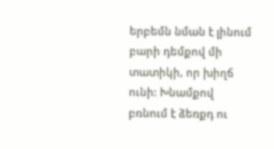երբեմն նման է լինում բարի դեմքով մի տատիկի, որ խիղճ ունի: Խնամքով բռնում է ձեռքդ ու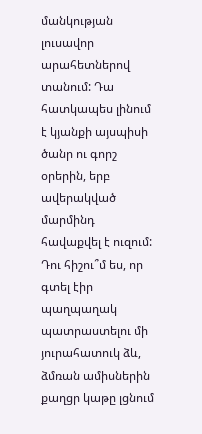մանկության լուսավոր արահետներով տանում: Դա հատկապես լինում է կյանքի այսպիսի ծանր ու գորշ օրերին, երբ ավերակված մարմինդ հավաքվել է ուզում:
Դու հիշու՞մ ես, որ գտել էիր պաղպաղակ պատրաստելու մի յուրահատուկ ձև, ձմռան ամիսներին քաղցր կաթը լցնում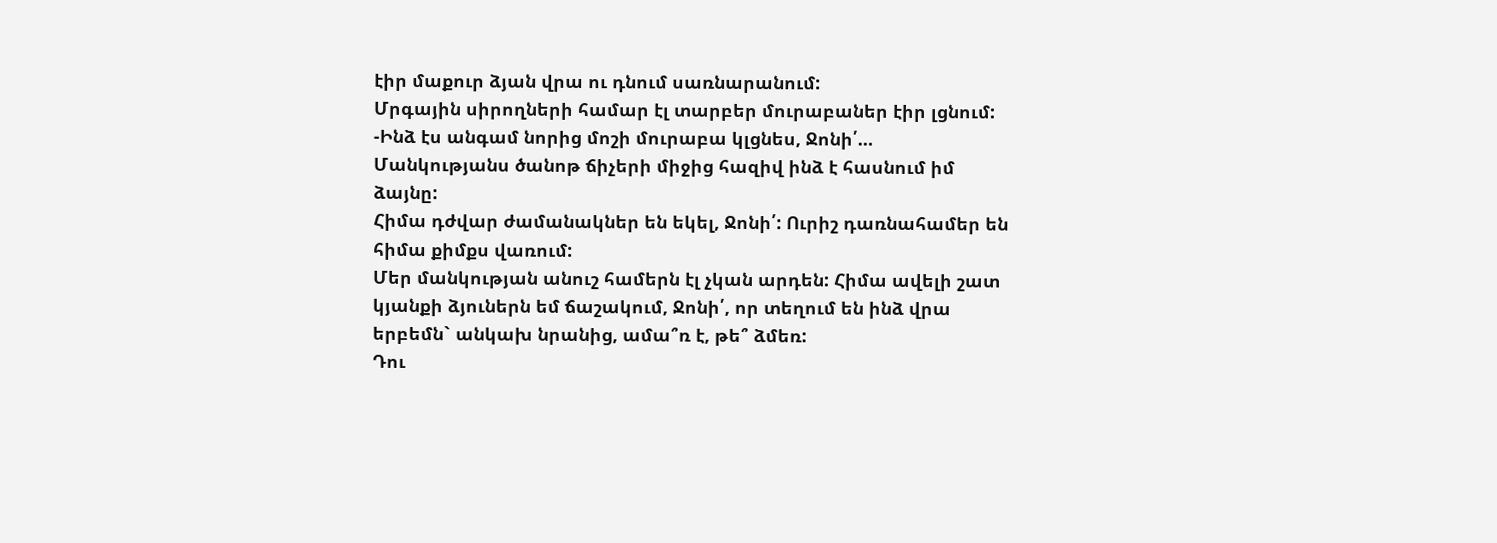էիր մաքուր ձյան վրա ու դնում սառնարանում:
Մրգային սիրողների համար էլ տարբեր մուրաբաներ էիր լցնում:
-Ինձ էս անգամ նորից մոշի մուրաբա կլցնես, Ջոնի՛…
Մանկությանս ծանոթ ճիչերի միջից հազիվ ինձ է հասնում իմ ձայնը:
Հիմա դժվար ժամանակներ են եկել, Ջոնի՛: Ուրիշ դառնահամեր են հիմա քիմքս վառում:
Մեր մանկության անուշ համերն էլ չկան արդեն: Հիմա ավելի շատ կյանքի ձյուներն եմ ճաշակում, Ջոնի՛, որ տեղում են ինձ վրա երբեմն` անկախ նրանից, ամա՞ռ է, թե՞ ձմեռ:
Դու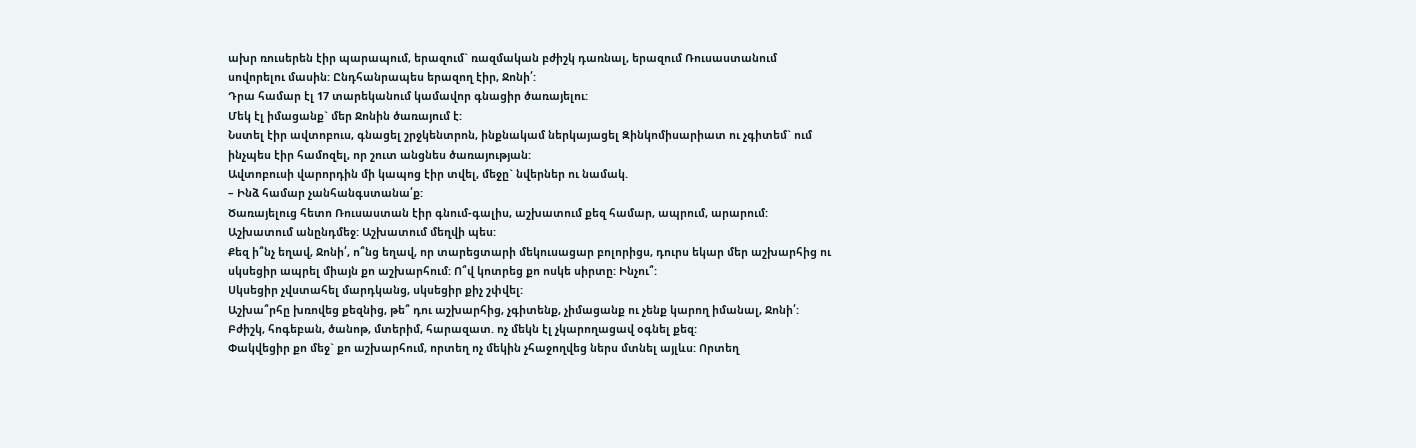ախր ռուսերեն էիր պարապում, երազում` ռազմական բժիշկ դառնալ, երազում Ռուսաստանում սովորելու մասին: Ընդհանրապես երազող էիր, Ջոնի՛:
Դրա համար էլ 17 տարեկանում կամավոր գնացիր ծառայելու:
Մեկ էլ իմացանք` մեր Ջոնին ծառայում է:
Նստել էիր ավտոբուս, գնացել շրջկենտրոն, ինքնակամ ներկայացել Զինկոմիսարիատ ու չգիտեմ` ում ինչպես էիր համոզել, որ շուտ անցնես ծառայության:
Ավտոբուսի վարորդին մի կապոց էիր տվել, մեջը` նվերներ ու նամակ.
– Ինձ համար չանհանգստանա՛ք:
Ծառայելուց հետո Ռուսաստան էիր գնում-գալիս, աշխատում քեզ համար, ապրում, արարում: Աշխատում անընդմեջ: Աշխատում մեղվի պես:
Քեզ ի՞նչ եղավ, Ջոնի՛, ո՞նց եղավ, որ տարեցտարի մեկուսացար բոլորիցս, դուրս եկար մեր աշխարհից ու սկսեցիր ապրել միայն քո աշխարհում: Ո՞վ կոտրեց քո ոսկե սիրտը: Ինչու՞:
Սկսեցիր չվստահել մարդկանց, սկսեցիր քիչ շփվել:
Աշխա՞րհը խռովեց քեզնից, թե՞ դու աշխարհից, չգիտենք, չիմացանք ու չենք կարող իմանալ, Ջոնի՛:
Բժիշկ, հոգեբան, ծանոթ, մտերիմ, հարազատ. ոչ մեկն էլ չկարողացավ օգնել քեզ:
Փակվեցիր քո մեջ` քո աշխարհում, որտեղ ոչ մեկին չհաջողվեց ներս մտնել այլևս: Որտեղ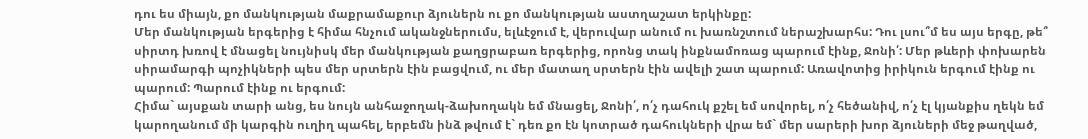դու ես միայն, քո մանկության մաքրամաքուր ձյուներն ու քո մանկության աստղաշատ երկինքը:
Մեր մանկության երգերից է հիմա հնչում ականջներումս, ելևէջում է, վերուվար անում ու խառնշտում ներաշխարհս: Դու լսու՞մ ես այս երգը, թե՞ սիրտդ խռով է մնացել նույնիսկ մեր մանկության քաղցրաբառ երգերից, որոնց տակ ինքնամոռաց պարում էինք, Ջոնի՛: Մեր թևերի փոխարեն սիրամարգի պոչիկների պես մեր սրտերն էին բացվում, ու մեր մատաղ սրտերն էին ավելի շատ պարում: Առավոտից իրիկուն երգում էինք ու պարում: Պարում էինք ու երգում:
Հիմա` այսքան տարի անց, ես նույն անհաջողակ-ձախողակն եմ մնացել, Ջոնի՛, ո՛չ դահուկ քշել եմ սովորել, ո՛չ հեծանիվ, ո՛չ էլ կյանքիս ղեկն եմ կարողանում մի կարգին ուղիղ պահել, երբեմն ինձ թվում է` դեռ քո էն կոտրած դահուկների վրա եմ` մեր սարերի խոր ձյուների մեջ թաղված,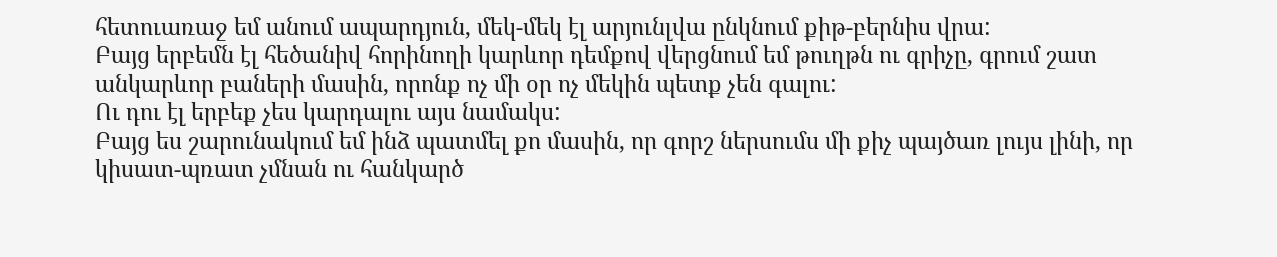հետուառաջ եմ անում ապարդյուն, մեկ-մեկ էլ արյունլվա ընկնում քիթ-բերնիս վրա:
Բայց երբեմն էլ հեծանիվ հորինողի կարևոր դեմքով վերցնում եմ թուղթն ու գրիչը, գրում շատ անկարևոր բաների մասին, որոնք ոչ մի օր ոչ մեկին պետք չեն գալու:
Ու դու էլ երբեք չես կարդալու այս նամակս:
Բայց ես շարունակում եմ ինձ պատմել քո մասին, որ գորշ ներսումս մի քիչ պայծառ լույս լինի, որ կիսատ-պռատ չմնան ու հանկարծ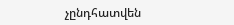չընդհատվեն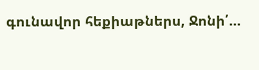գունավոր հեքիաթներս, Ջոնի՛…